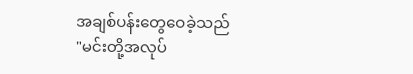အချစ်ပန်းတွေဝေခဲ့သည်
"မင်းတို့အလုပ်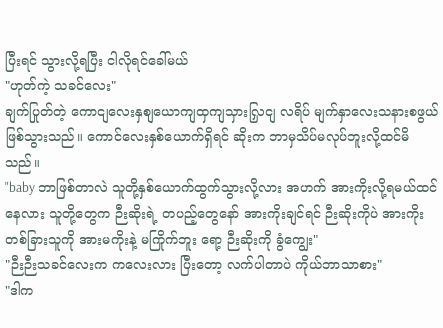ပြီးရင် သွားလို့ရပြီး ငါလိုရင်ခေါ်မယ်
"ဟုတ်ကဲ့ သခင်လေး"
ချက်ပြုတ်တဲ့ ကောငျလေးနှစျယောကျထှကျသှားလြှငျ လရိပ် မျက်နှာလေးသနားစဖွယ်ဖြစ်သွားသည်။ ကောင်လေးနှစ်ယောက်ရှိရင် ဆိုးက ဘာမှသိပ်မလုပ်ဘူးလို့ထင်မိသည်။
"baby ဘာဖြစ်တာလဲ သူတို့နှစ်ယောက်ထွက်သွားလို့လား အဟက် အားကိုးလို့ရမယ်ထင်နေလား သူတို့တွေက ဉီးဆိုးရဲ့ တပည့်တွေနော် အားကိုးချင်ရင် ဉီးဆိုးကိုပဲ အားကိုး တစ်ခြားသူကို အားမကိုးနဲ့ မကြိုက်ဘူး ရော့ ဉီးဆိုးကို ခွံကျွေး"
"ဉီးဉီးသခင်လေးက ကလေးလား ပြီးတော့ လက်ပါတာပဲ ကိုယ်ဘာသာစား"
"ဒါက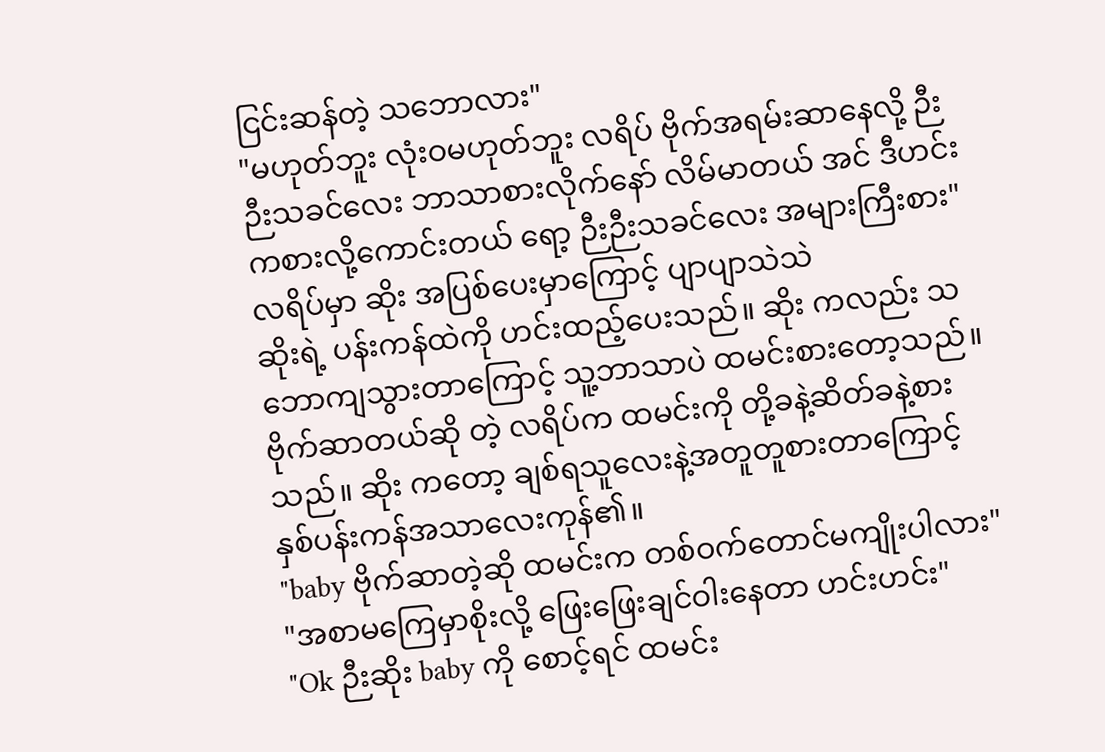ငြင်းဆန်တဲ့ သဘောလား"
"မဟုတ်ဘူး လုံးဝမဟုတ်ဘူး လရိပ် ဗိုက်အရမ်းဆာနေလို့ ဉီးဉီးသခင်လေး ဘာသာစားလိုက်နော် လိမ်မာတယ် အင် ဒီဟင်းကစားလို့ကောင်းတယ် ရော့ ဉီးဉီးသခင်လေး အများကြီးစား"
လရိပ်မှာ ဆိုး အပြစ်ပေးမှာကြောင့် ပျာပျာသဲသဲ
ဆိုးရဲ့ ပန်းကန်ထဲကို ဟင်းထည့်ပေးသည်။ ဆိုး ကလည်း သဘောကျသွားတာကြောင့် သူ့ဘာသာပဲ ထမင်းစားတော့သည်။
ဗိုက်ဆာတယ်ဆို တဲ့ လရိပ်က ထမင်းကို တို့ခနဲ့ဆိတ်ခနဲ့စားသည်။ ဆိုး ကတော့ ချစ်ရသူလေးနဲ့အတူတူစားတာကြောင့် နှစ်ပန်းကန်အသာလေးကုန်၏။
"baby ဗိုက်ဆာတဲ့ဆို ထမင်းက တစ်ဝက်တောင်မကျိုးပါလား"
"အစာမကြေမှာစိုးလို့ ဖြေးဖြေးချင်ဝါးနေတာ ဟင်းဟင်း"
"Ok ဉီးဆိုး baby ကို စောင့်ရင် ထမင်း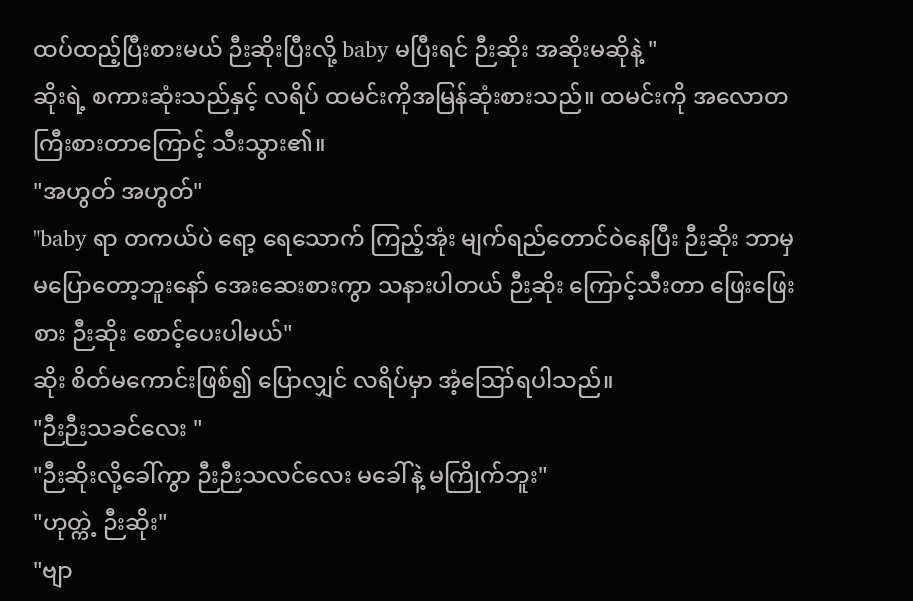ထပ်ထည့်ပြီးစားမယ် ဉီးဆိုးပြီးလို့ baby မပြီးရင် ဉီးဆိုး အဆိုးမဆိုနဲ့ "
ဆိုးရဲ့ စကားဆုံးသည်နှင့် လရိပ် ထမင်းကိုအမြန်ဆုံးစားသည်။ ထမင်းကို အလောတကြီးစားတာကြောင့် သီးသွား၏။
"အဟွတ် အဟွတ်"
"baby ရာ တကယ်ပဲ ရော့ ရေသောက် ကြည့်အုံး မျက်ရည်တောင်ဝဲနေပြီး ဉီးဆိုး ဘာမှမပြောတော့ဘူးနော် အေးဆေးစားကွာ သနားပါတယ် ဉီးဆိုး ကြောင့်သီးတာ ဖြေးဖြေးစား ဉီးဆိုး စောင့်ပေးပါမယ်"
ဆိုး စိတ်မကောင်းဖြစ်၍ ပြောလျှင် လရိပ်မှာ အံ့ဪရပါသည်။
"ဉီးဉီးသခင်လေး "
"ဉီးဆိုးလို့ခေါ်ကွာ ဉီးဉီးသလင်လေး မခေါ်နဲ့ မကြိုက်ဘူး"
"ဟုတ္ကဲ့ ဉီးဆိုး"
"ဗျာ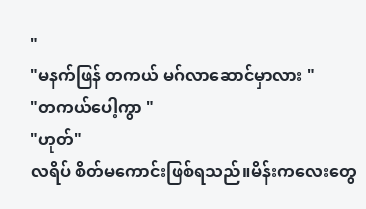"
"မနက်ဖြန် တကယ် မဂ်လာဆောင်မှာလား "
"တကယ်ပေါ့ကွာ "
"ဟုတ်"
လရိပ် စိတ်မကောင်းဖြစ်ရသည်။မိန်းကလေးတွေ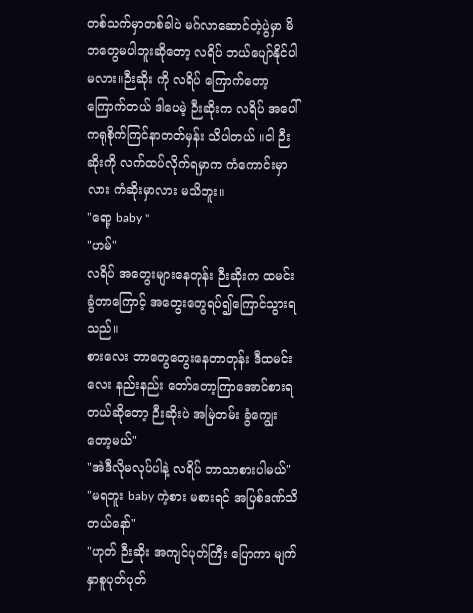တစ်သက်မှာတစ်ခါပဲ မဂ်လာဆောင်တဲ့ပွဲမှာ မိဘတွေမပါဘူးဆိုတော့ လရိပ် ဘယ်ပျော်နိုင်ပါမလား။ဉီးဆိုး ကို လရိပ် ကြောက်တော့ကြောက်တယ် ဒါပေမဲ့ ဉီးဆိုးက လရိပ် အပေါ် ကရုစိုက်ကြင်နာတတ်မှန်း သိပါတယ် ။ငါ ဉီးဆိုးကို လက်ထပ်လိုက်ရမှာက ကံကောင်းမှာလား ကံဆိုးမှာလား မသိဘူး။
"ရော့ baby "
"ဟမ်"
လရိပ် အတွေးများနေတုန်း ဉီးဆိုးက ထမင်းခွံတာကြောင့် အတွေးတွေရပ်၍ကြောင်သွားရသည်။
စားလေး ဘာတွေတွေးနေတာတုန်း ဒီထမင်းလေး နည်းနည်း တော်တော့ကြာအောင်စားရတယ်ဆိုတော့ ဉီးဆိုးပဲ အမြဲတမ်း ခွံကျွေးတော့မယ်"
"အဲဒီလိုမလုပ်ပါနဲ့ လရိပ် ဘာသာစားပါမယ်"
"မရဘူး baby ကဲ့စား မစားရင် အပြစ်ဒဏ်သိတယ်နော်"
"ဟုတ် ဉီးဆိုး အကျင်ပုတ်ကြီး ပြောကာ မျက်နှာစူပုတ်ပုတ်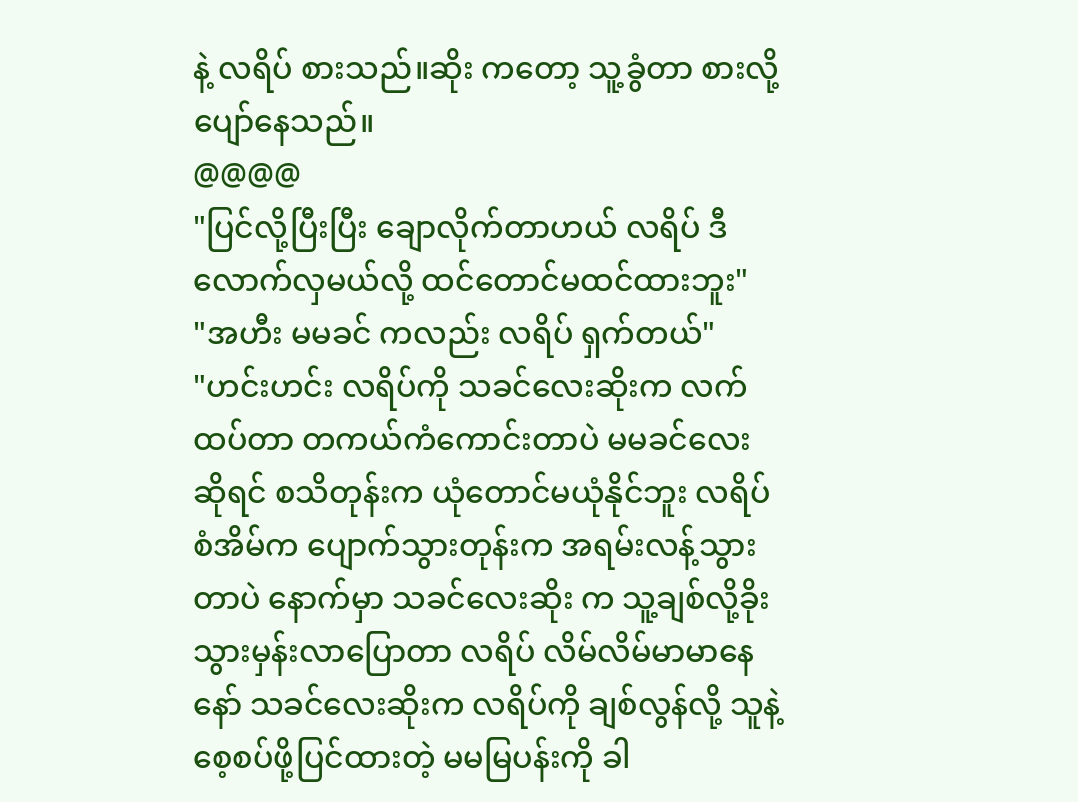နဲ့ လရိပ် စားသည်။ဆိုး ကတော့ သူ့ခွံတာ စားလို့ပျော်နေသည်။
@@@@
"ပြင်လို့ပြီးပြီး ချောလိုက်တာဟယ် လရိပ် ဒီလောက်လှမယ်လို့ ထင်တောင်မထင်ထားဘူး"
"အဟီး မမခင် ကလည်း လရိပ် ရှက်တယ်"
"ဟင်းဟင်း လရိပ်ကို သခင်လေးဆိုးက လက်ထပ်တာ တကယ်ကံကောင်းတာပဲ မမခင်လေးဆိုရင် စသိတုန်းက ယုံတောင်မယုံနိုင်ဘူး လရိပ် စံအိမ်က ပျောက်သွားတုန်းက အရမ်းလန့်သွားတာပဲ နောက်မှာ သခင်လေးဆိုး က သူ့ချစ်လို့ခိုးသွားမှန်းလာပြောတာ လရိပ် လိမ်လိမ်မာမာနေနော် သခင်လေးဆိုးက လရိပ်ကို ချစ်လွန်လို့ သူနဲ့စေ့စပ်ဖို့ပြင်ထားတဲ့ မမမြပန်းကို ခါ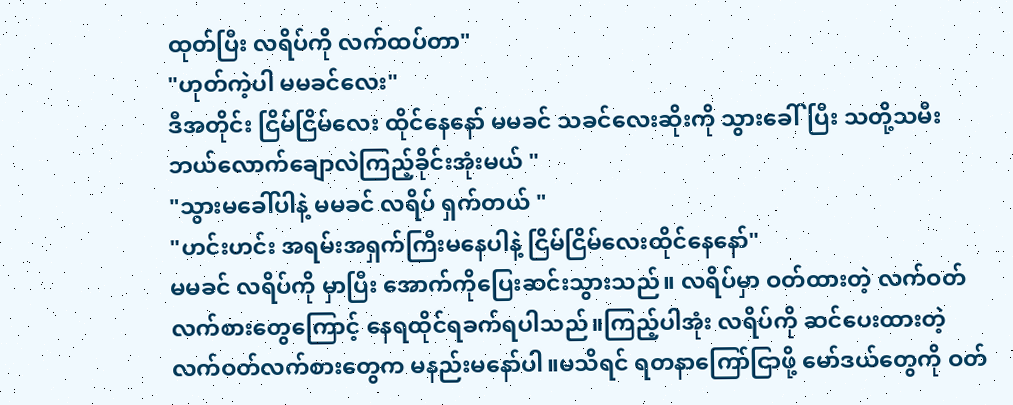ထုတ်ပြီး လရိပ်ကို လက်ထပ်တာ"
"ဟုတ်ကဲ့ပါ မမခင်လေး"
ဒီအတိုင်း ငြိမ်ငြိမ်လေး ထိုင်နေနော် မမခင် သခင်လေးဆိုးကို သွားခေါ်ပြီး သတို့သမီးဘယ်လောက်ချောလဲကြည့်ခိုင်းအုံးမယ် "
"သွားမခေါ်ပါနဲ့ မမခင် လရိပ် ရှက်တယ် "
"ဟင်းဟင်း အရမ်းအရှက်ကြီးမနေပါနဲ့ ငြိမ်ငြိမ်လေးထိုင်နေနော်"
မမခင် လရိပ်ကို မှာပြီး အောက်ကိုပြေးဆင်းသွားသည်။ လရိပ်မှာ ဝတ်ထားတဲ့ လက်ဝတ်လက်စားတွေကြောင့် နေရထိုင်ရခက်ရပါသည်။ကြည့်ပါအုံး လရိပ်ကို ဆင်ပေးထားတဲ့ လက်ဝတ်လက်စားတွေက မနည်းမနော်ပါ။မသိရင် ရတနာကြော်ငြာဖို့ မော်ဒယ်တွေကို ဝတ်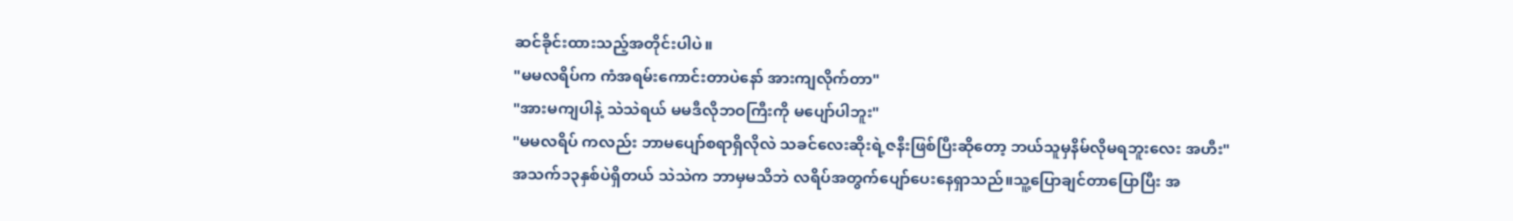ဆင်ခိုင်းထားသည့်အတိုင်းပါပဲ။
"မမလရိပ်က ကံအရမ်းကောင်းတာပဲနော် အားကျလိုက်တာ"
"အားမကျပါနဲ့ သဲသဲရယ် မမဒီလိုဘဝကြီးကို မပျော်ပါဘူး"
"မမလရိပ် ကလည်း ဘာမပျော်စရာရှိလိုလဲ သခင်လေးဆိုးရဲ့ဇနီးဖြစ်ပြီးဆိုတော့ ဘယ်သူမှနိမ်လိုမရဘူးလေး အဟီး"
အသက်၁၃နှစ်ပဲရှိတယ် သဲသဲက ဘာမှမသိဘဲ လရိပ်အတွက်ပျော်ပေးနေရှာသည်။သူ့ပြောချင်တာပြောပြီး အ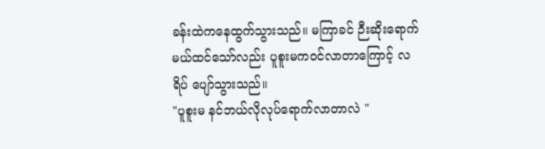ခန်းထဲကနေထွက်သွားသည်။ မကြာခင် ဉီးဆိုးရောက်မယ်ထင်သော်လည်း ပူစူးမကဝင်လာတာကြောင့် လရိပ် ပျော်သွားသည်။
"ပူစူးမ နင်ဘယ်လိုလုပ်ရောက်လာတာလဲ "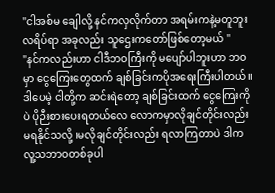"ငါအစ်မ ချေါလို့ နင်ကလှလိုက်တာ အရမ်းကနဲ့မတူဘူး လရိပ်ရာ အခုလည်း သူဌေးကတော်ဖြစ်တော့မယ် "
"နင်ကလည်းဟာ ငါဒီဘဝကြီးကို မပျော်ပါဘူးဟာ ဘဝမှာ ငွေကြေးတွေထက် ချစ်ခြင်းကပိုအရေးကြီးပါတယ်။ဒါပေမဲ့ ငါတို့က ဆင်းရဲတော့ ချစ်ခြင်းထက် ငွေကြေးကိုပဲ ပိုဉီးစားပေးရတယ်လေ လောကမှာလိုချင်တိုင်းလည်းမရနိုင်သလို့ ၊မလိုချင်တိုင်းလည်း ရလာကြတာပဲ ဒါကလူ့သဘာဝတစ်ခုပါ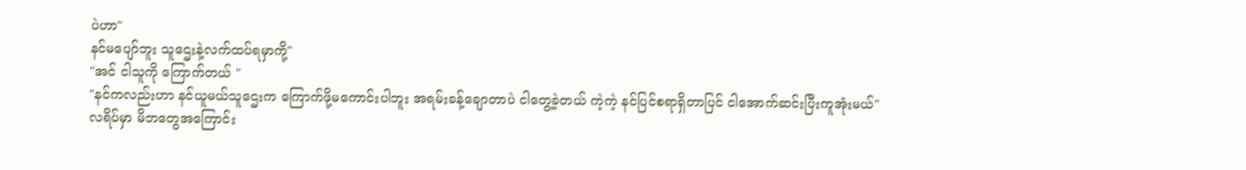ပဲဟာ"
နင်မပျော်ဘူး သူဌေးနဲ့လက်ထပ်ရမှာကို့"
"အင် ငါသူကို ကြောက်တယ် "
"နင်ကလည်းဟာ နင်ယူမယ်သူဌေးက ကြောက်ဖို့မကောင်းပါဘူး အရမ်းခန့်ချောတာပဲ ငါတွေ့ခဲ့တယ် ကဲ့ကဲ့ နင်ပြင်စရာရှိတာပြင် ငါအောက်ဆင်းပြီးကူအုံးမယ်"
လရိပ်မှာ မိဘတွေအကြောင်း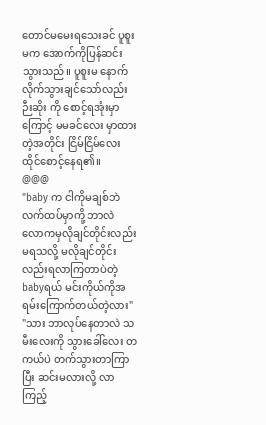တောင်မမေးရသေးခင် ပူစူးမက အောက်ကိုပြန်ဆင်းသွားသည်။ ပူစူးမ နောက်လိုက်သွားချင်သော်လည်း ဉီးဆိုး ကို စောင့်ရအုံးမှာကြောင့် မမခင်လေး မှာထားတဲ့အတိုင်း ငြိမ်ငြိမ်လေး ထိုင်စောင့်နေရ၏။
@@@
"baby က ငါကိုမချစ်ဘဲ လက်ထပ်မှာကို့ ဘာလဲ လောကမှလိုချင်တိုင်းလည်းမရသလို့ မလိုချင်တိုင်းလည်းရလာကြတာပဲတဲ့ babyရယ် မင်းကိုယ်ကိုအရမ်းကြောက်တယ်တဲ့လား"
"သား ဘာလုပ်နေတာလဲ သမီးလေးကို သွားခေါ်လေး တကယ်ပဲ တက်သွားတာကြာပြီး ဆင်းမလားလို့ လာကြည့်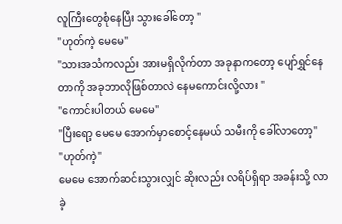လူကြီးတွေစုံနေပြီး သွားခေါ်တော့ "
"ဟုတ်ကဲ့ မေမေ"
"သားအသံကလည်း အားမရှိလိုက်တာ အခုနာကတော့ ပျော်ရွှင်နေတာကို အခုဘာလိုဖြစ်တာလဲ နေမကောင်းလို့လား "
"ကောင်းပါတယ် မေမေ"
"ပြီးရော့ မေမေ အောက်မှာစောင့်နေမယ် သမီးကို ခေါ်လာတော့"
"ဟုတ်ကဲ့"
မေမေ အောက်ဆင်းသွားလျှင် ဆိုးလည်း လရိပ်ရှိရာ အခန်းသို့ လာခဲ့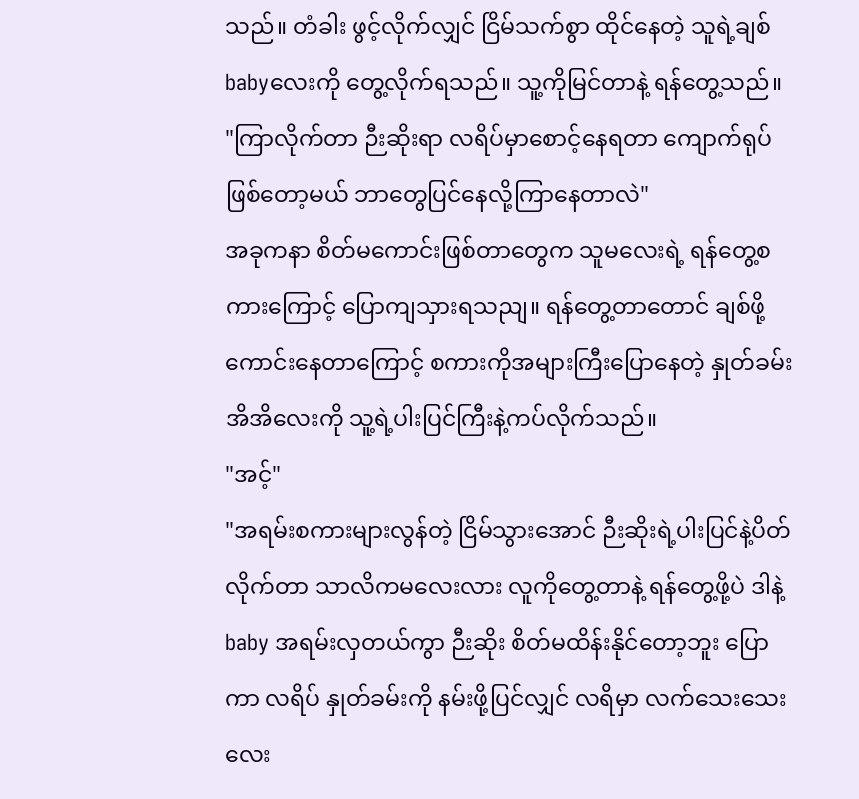သည်။ တံခါး ဖွင့်လိုက်လျှင် ငြိမ်သက်စွာ ထိုင်နေတဲ့ သူရဲ့ချစ်babyလေးကို တွေ့လိုက်ရသည်။ သူ့ကိုမြင်တာနဲ့ ရန်တွေ့သည်။
"ကြာလိုက်တာ ဉီးဆိုးရာ လရိပ်မှာစောင့်နေရတာ ကျောက်ရုပ်ဖြစ်တော့မယ် ဘာတွေပြင်နေလို့ကြာနေတာလဲ"
အခုကနာ စိတ်မကောင်းဖြစ်တာတွေက သူမလေးရဲ့ ရန်တွေ့စကားကြောင့် ပြောကျသှားရသညျ။ ရန်တွေ့တာတောင် ချစ်ဖို့ကောင်းနေတာကြောင့် စကားကိုအများကြီးပြောနေတဲ့ နှုတ်ခမ်းအိအိလေးကို သူ့ရဲ့ပါးပြင်ကြီးနဲ့ကပ်လိုက်သည်။
"အင့်"
"အရမ်းစကားများလွန်တဲ့ ငြိမ်သွားအောင် ဉီးဆိုးရဲ့ပါးပြင်နဲ့ပိတ်လိုက်တာ သာလိကမလေးလား လူကိုတွေ့တာနဲ့ ရန်တွေ့ဖို့ပဲ ဒါနဲ့ baby အရမ်းလှတယ်ကွာ ဉီးဆိုး စိတ်မထိန်းနိုင်တော့ဘူး ပြောကာ လရိပ် နှုတ်ခမ်းကို နမ်းဖို့ပြင်လျှင် လရိမှာ လက်သေးသေးလေး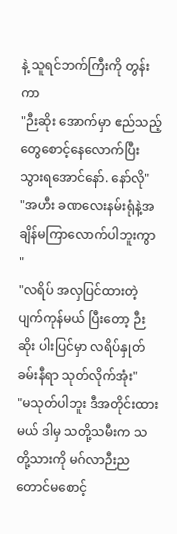နဲ့ သူရင်ဘက်ကြီးကို တွန်းကာ
"ဉီးဆိုး အောက်မှာ ဧည်သည့်တွေစောင့်နေလောက်ပြီး သွားရအောင်နော်. နော်လို"
"အဟီး ခဏလေးနမ်းရုံနဲ့အချိန်မကြာလောက်ပါဘူးကွာ "
"လရိပ် အလှပြင်ထားတဲ့ ပျက်ကုန်မယ် ပြီးတော့ ဉီးဆိုး ပါးပြင်မှာ လရိပ်နှုတ်ခမ်းနီရာ သုတ်လိုက်အုံး"
"မသုတ်ပါဘူး ဒီအတိုင်းထားမယ် ဒါမှ သတို့သမီးက သတို့သားကို မဂ်လာဉီးညတောင်မစောင့်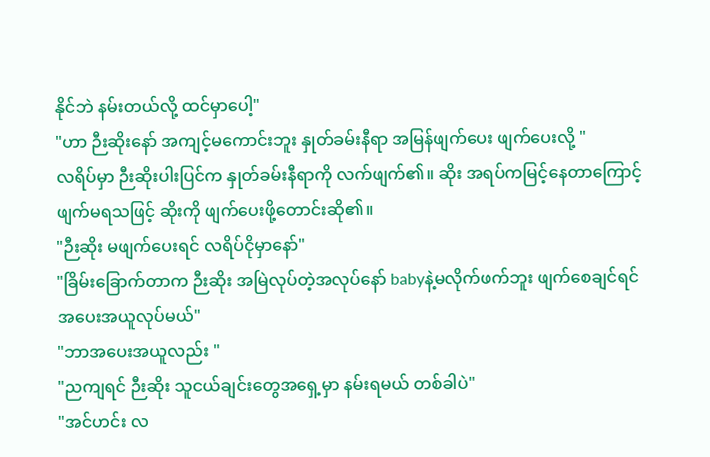နိုင်ဘဲ နမ်းတယ်လို့ ထင်မှာပေါ့"
"ဟာ ဉီးဆိုးနော် အကျင့်မကောင်းဘူး နှုတ်ခမ်းနီရာ အမြန်ဖျက်ပေး ဖျက်ပေးလို့ "
လရိပ်မှာ ဉီးဆိုးပါးပြင်က နှုတ်ခမ်းနီရာကို လက်ဖျက်၏။ ဆိုး အရပ်ကမြင့်နေတာကြောင့် ဖျက်မရသဖြင့် ဆိုးကို ဖျက်ပေးဖို့တောင်းဆို၏။
"ဉီးဆိုး မဖျက်ပေးရင် လရိပ်ငိုမှာနော်"
"ခြိမ်းခြောက်တာက ဉီးဆိုး အမြဲလုပ်တဲ့အလုပ်နော် babyနဲ့မလိုက်ဖက်ဘူး ဖျက်စေချင်ရင် အပေးအယူလုပ်မယ်"
"ဘာအပေးအယူလည်း "
"ညကျရင် ဉီးဆိုး သူငယ်ချင်းတွေအရှေ့မှာ နမ်းရမယ် တစ်ခါပဲ"
"အင်ဟင်း လ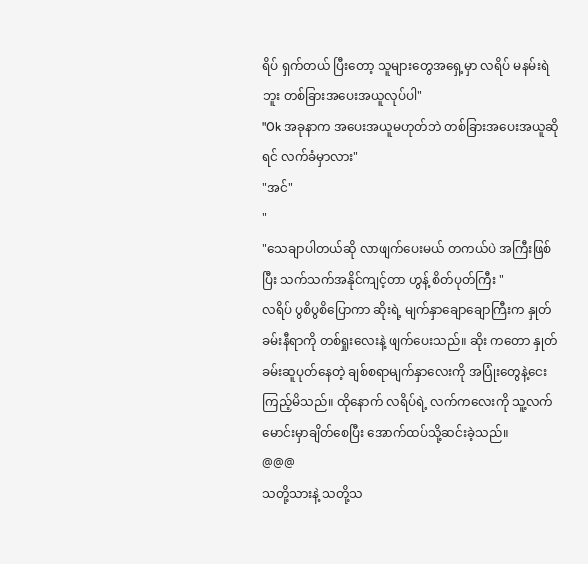ရိပ် ရှက်တယ် ပြီးတော့ သူများတွေအရှေ့မှာ လရိပ် မနမ်းရဲဘူး တစ်ခြားအပေးအယူလုပ်ပါ"
"Ok အခုနာက အပေးအယူမဟုတ်ဘဲ တစ်ခြားအပေးအယူဆိုရင် လက်ခံမှာလား"
"အင်"
"
"သေချာပါတယ်ဆို လာဖျက်ပေးမယ် တကယ်ပဲ အကြီးဖြစ်ပြီး သက်သက်အနိုင်ကျင့်တာ ဟွန့် စိတ်ပုတ်ကြီး "
လရိပ် ပွစိပွစိပြောကာ ဆိုးရဲ့ မျက်နှာချောချောကြီးက နှုတ်ခမ်းနီရာကို တစ်ရှုးလေးနဲ့ ဖျက်ပေးသည်။ ဆိုး ကတော နှုတ်ခမ်းဆူပုတ်နေတဲ့ ချစ်စရာမျက်နှာလေးကို အပြုံးတွေနဲ့ငေးကြည့်မိသည်။ ထိုနောက် လရိပ်ရဲ့ လက်ကလေးကို သူ့လက်မောင်းမှာချိတ်စေပြီး အောက်ထပ်သို့ဆင်းခဲ့သည်။
@@@
သတို့သားနဲ့ သတို့သ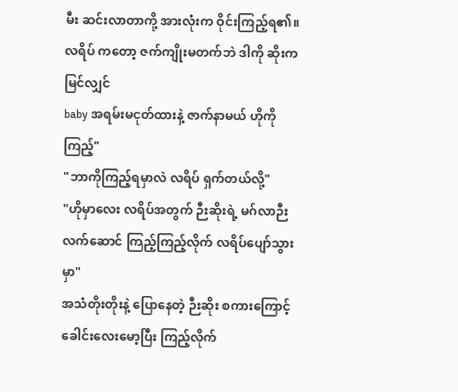မီး ဆင်းလာတာကို့ အားလုံးက ဝိုင်းကြည့်ရ၏။ လရိပ် ကတော့ ဇက်ကျိုးမတက်ဘဲ ဒါကို ဆိုးက မြင်လျှင်
baby အရမ်းမငုတ်ထားနဲ့ ဇာက်နာမယ် ဟိုကိုကြည့်"
"ဘာကိုကြည့်ရမှာလဲ လရိပ် ရှက်တယ်လို့"
"ဟိုမှာလေး လရိပ်အတွက် ဉီးဆိုးရဲ့ မဂ်လာဉီး လက်ဆောင် ကြည့်ကြည့်လိုက် လရိပ်ပျော်သွားမှာ"
အသံတိုးတိုးနဲ့ ပြောနေတဲ့ ဉီးဆိုး စကားကြောင့် ခေါင်းလေးမော့ပြီး ကြည့်လိုက်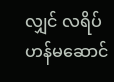လျှင် လရိပ် ဟန်မဆောင်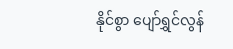နိုင်စွာ ပျော်ရွှင်လွန်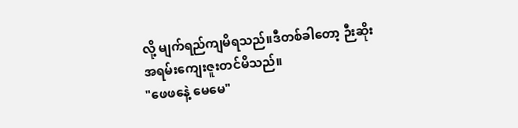လို့ မျက်ရည်ကျမိရသည်။ဒီတစ်ခါတော့ ဉီးဆိုး အရမ်းကျေးဇူးတင်မိသည်။
"ဖေဖနေဲ့ မေမေ"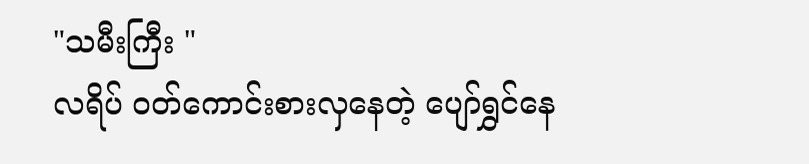"သမီးကြီး "
လရိပ် ဝတ်ကောင်းစားလှနေတဲ့ ပျော်ရွှင်နေ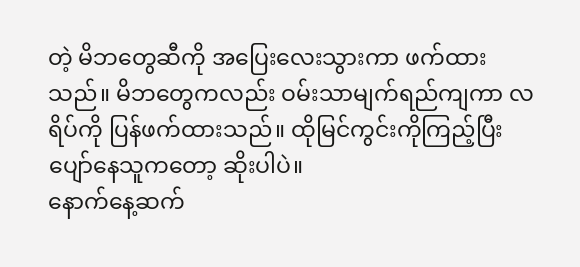တဲ့ မိဘတွေဆီကို အပြေးလေးသွားကာ ဖက်ထားသည်။ မိဘတွေကလည်း ဝမ်းသာမျက်ရည်ကျကာ လရိပ်ကို ပြန်ဖက်ထားသည်။ ထိုမြင်ကွင်းကိုကြည့်ပြီး ပျော်နေသူကတော့ ဆိုးပါပဲ။
နောက်နေ့ဆက်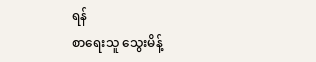ရန်
စာရေးသူ သွေးမိန့်